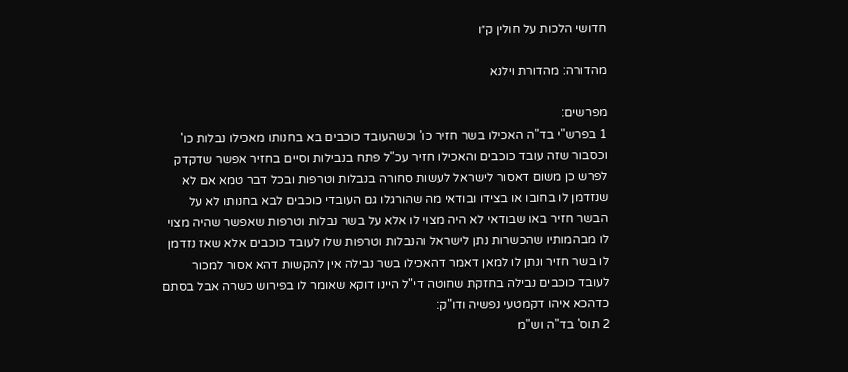חדושי הלכות על חולין ק״ו

מהדורה: מהדורת וילנא

מפרשים:
1 בפרש"י בד"ה האכילו בשר חזיר כו' וכשהעובד כוכבים בא בחנותו מאכילו נבלות כו' וכסבור שזה עובד כוכבים והאכילו חזיר עכ"ל פתח בנבילות וסיים בחזיר אפשר שדקדק לפרש כן משום דאסור לישראל לעשות סחורה בנבלות וטרפות ובכל דבר טמא אם לא שנזדמן לו בחובו או בצידו ובודאי מה שהורגלו גם העובדי כוכבים לבא בחנותו לא על הבשר חזיר באו שבודאי לא היה מצוי לו אלא על בשר נבלות וטרפות שאפשר שהיה מצוי לו מבהמותיו שהכשרות נתן לישראל והנבלות וטרפות שלו לעובד כוכבים אלא שאז נזדמן לו בשר חזיר ונתן לו למאן דאמר דהאכילו בשר נבילה אין להקשות דהא אסור למכור לעובד כוכבים נבילה בחזקת שחוטה די"ל היינו דוקא שאומר לו בפירוש כשרה אבל בסתם כדהכא איהו דקמטעי נפשיה ודו"ק:
2 תוס' בד"ה וש"מ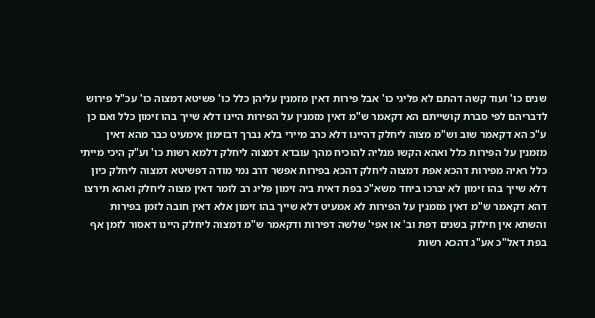שנים כו' ועוד קשה דהתם לא פליגי כו' אבל פירות דאין מזמנין עליהן כלל כו' פשיטא דמצוה כו' עכ"ל פירוש לדבריהם לפי סברת קושייתם הא דקאמר ש"מ דאין מזמנין על הפירות היינו דלא שייך בהו זימון כלל ואם כן ע"כ הא דקאמר שוב וש"מ מצוה ליחלק דהיינו דלא כרב מיירי בלא נברך דבזימון אימעיט כבר מהא דאין מזמנין על הפירות כלל ואהא הקשו מנליה להוכיח מהך עובדא דמצוה ליחלק דלמא רשות כו' וע"ק היכי מייתי כלל ראיה מפירות דהכא אפת דמצוה ליחלק דהכא בפירות אפשר דרב נמי מודה דפשיטא דמצוה ליחלק כיון דלא שייך בהו זימון לא יברכו ביחד משא"כ בפת דאית ביה זימון פליג רב לומר דאין מצוה ליחלק ואהא תירצו דהא דקאמר ש"מ דאין מזמנין על הפירות לא אמעיט דלא שייך בהו זימון אלא דאין חובה לזמן בפירות והשתא אין חילוק בשנים דפת וב' או אפי' שלשה דפירות ודקאמר ש"מ דמצוה ליחלק היינו דאסור לזמן אף בפת דאל"כ אע"ג דהכא רשות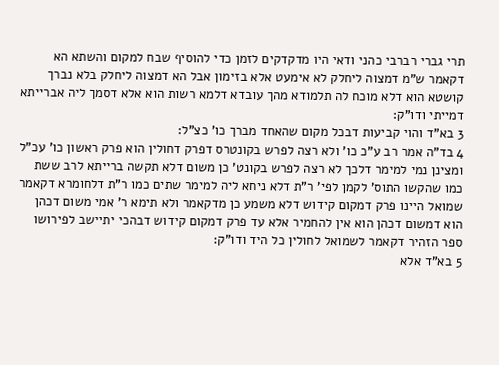תרי גברי רברבי כהני ודאי היו מדקדקים לזמן כדי להוסיף שבח למקום והשתא הא דקאמר ש"מ דמצוה ליחלק לא אימעט אלא בזימון אבל הא דמצוה ליחלק בלא נברך קושטא הוא דלא מוכח לה תלמודא מהך עובדא דלמא רשות הוא אלא דסמך ליה אברייתא דמייתי ודו"ק:
3 בא"ד והוי קביעות דבכל מקום שהאחד מברך כו' כצ"ל:
4 בד"ה אמר רב ע"כ כו' ולא רצה לפרש בקונטרס דפרק דחולין הוא פרק ראשון כו' עכ"ל ומצינן נמי למימר דלכך לא רצה לפרש בקונט' כן משום דלא תקשה ברייתא לרב ששת כמו שהקשו התוס' לקמן לפי' ר"ת דלא ניחא ליה למימר שתים כמו ר"ת דלחומרא דקאמר שמואל היינו פרק דמקום קידוש דלא משמע כן מדקאמר ולא תימא ר' אמי משום דכהן הוא דמשום דכהן הוא אין להחמיר אלא עד פרק דמקום קידוש דבהכי יתיישב לפירושו ספר הזהיר דקאמר לשמואל לחולין כל היד ודו"ק:
5 בא"ד אלא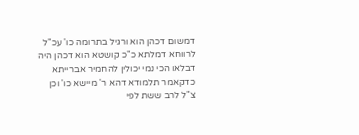דמשום דכהן הוא ורגיל בתרומה כו' עכ"ל לרווחא דמלתא כ"כ קושטא הוא דכהן היה דבלאו הכי נמי יכולין להחמיר אברייתא כדקאמר תלמודא דהא ר' מיישא כו' וכן צ"ל לרב ששת לפי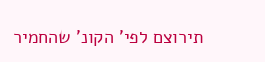תירוצם לפי' הקונ' שהחמיר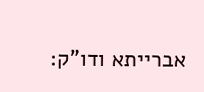אברייתא ודו"ק: